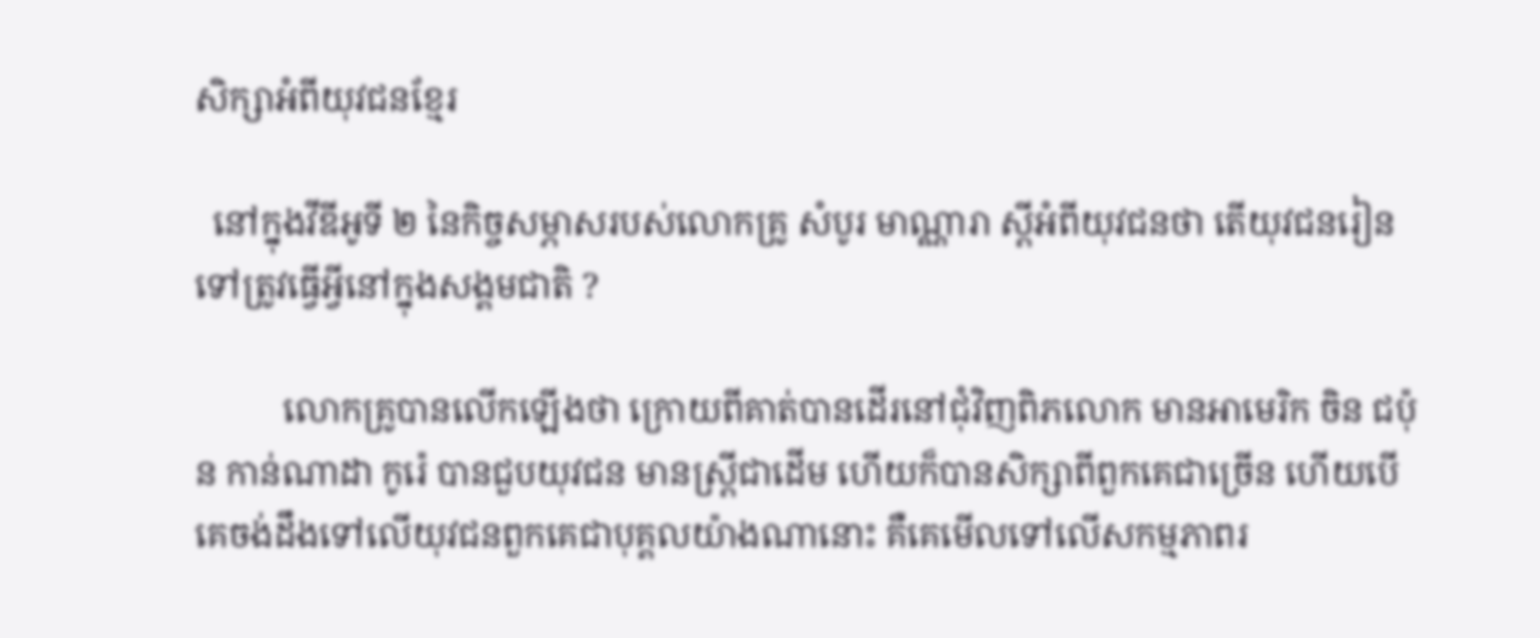សិក្សាអំពីយុវជនខ្មែរ

  នៅក្នុងវីឌីអូទី ២ នៃកិច្ចសម្ភាសរបស់លោកគ្រូ សំបូរ មាណ្ណារា ស្តីអំពីយុវជនថា តើយុវជនរៀនទៅត្រូវធ្វើអ្វីនៅក្នុងសង្គមជាតិ ?

          លោកគ្រូបានលើកឡើងថា ក្រោយពីគាត់បានដើរនៅជុំវិញពិភលោក មានអាមេរិក ចិន ជប៉ុន កាន់ណាដា កូរ៉េ បានជួបយុវជន មានស្ត្រីជាដើម ហើយក៏បានសិក្សាពីពួកគេជាច្រើន ហើយបើគេចង់ដឹងទៅលើយុវជនពួកគេជាបុគ្គលយ៉ាងណានោះ គឺគេមើលទៅលើសកម្មភាពរ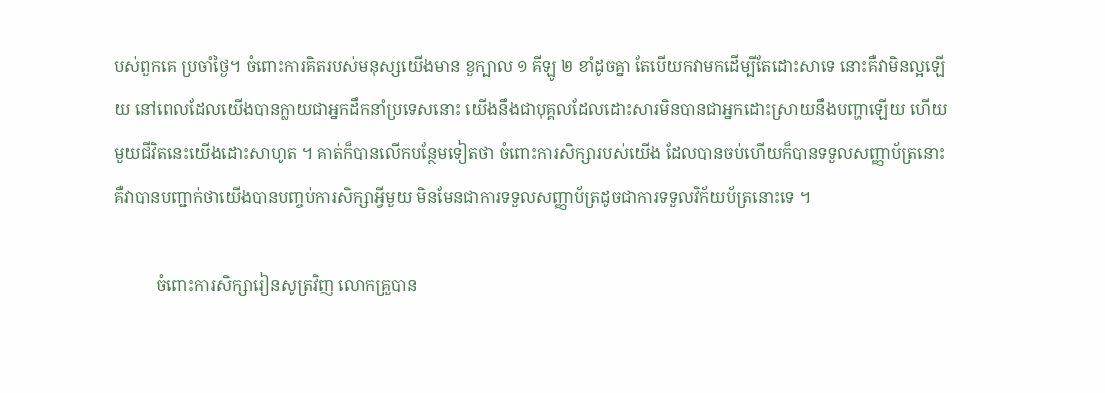បស់ពួកគេ ប្រចាំថ្ងៃ។ ចំពោះការគិតរបស់មនុស្សយើងមាន ខួក្បាល ១ គីឡូ ២ ខាំដូចគ្នា តែបើយកវាមកដើម្បីតែដោះសាទេ នោះគឺវាមិនល្អឡើយ នៅពេលដែលយើងបានក្លាយជាអ្នកដឹកនាំប្រទេសនោះ យើងនឹងជាបុគ្គលដែលដោះសារមិនបានជាអ្នកដោះស្រាយនឹងបញ្ហាឡើយ ហើយមួយជីវិតនេះយើងដោះសាហូត ។ គាត់ក៏បានលើកបន្ថែមទៀតថា ចំពោះការសិក្សារបស់យើង ដែលបានចប់ហើយក៏បានទទួលសញ្ញាប័ត្រនោះ គឺវាបានបញ្ជាក់ថាយើងបានបញ្ចប់ការសិក្សាអ្វីមួយ មិនមែនជាការទទួលសញ្ញាប័ត្រដូចជាការទទួលវិក័យប័ត្រនោះទេ ។

          ចំពោះការសិក្សារៀនសូត្រវិញ លោកគ្រួបាន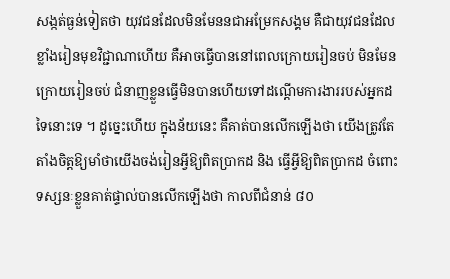សង្កត់ធ្ងន់ទៀតថា យុវជនដែលមិនមែននជាអម្រែកសង្គម គឺជាយុវជនដែលខ្លាំងរៀនមុខវិជ្ជាណាហើយ គឺអាចធ្វើបាននៅពេលក្រោយរៀនចប់ មិនមែនក្រោយរៀនចប់ ជំនាញខ្លួនធ្វើមិនបានហើយទៅដណ្តើមការងាររបស់អ្នកដទៃនោះទេ ។ ដូច្នេះហើយ ក្នុងន័យនេះ គឺគាត់បានលើកឡើងថា យើងត្រូវតែតាំងចិត្តឱ្យមាំថាយើងចង់រៀនអ្វីឱ្យពិតប្រាកដ និង ធ្វើអ្វីឱ្យពិតប្រាកដ ចំពោះទស្សនៈខ្លួនគាត់ផ្ទាល់បានលើកឡើងថា កាលពីជំនាន់ ៨០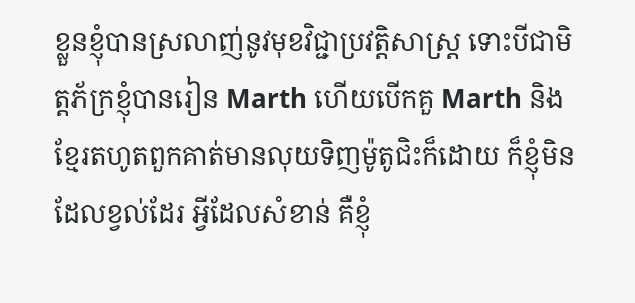ខ្លួនខ្ញុំបានស្រលាញ់នូវមុខវិជ្ជាប្រវត្តិសាស្ត្រ ទោះបីជាមិត្តភ័ក្រខ្ញុំបានរៀន Marth ហើយបើកគួ Marth និង ខ្មែរតហូតពួកគាត់មានលុយទិញម៉ូតូជិះក៏ដោយ ក៏ខ្ញុំមិនដែលខ្វល់ដែរ អ្វីដែលសំខាន់ គឺខ្ញុំ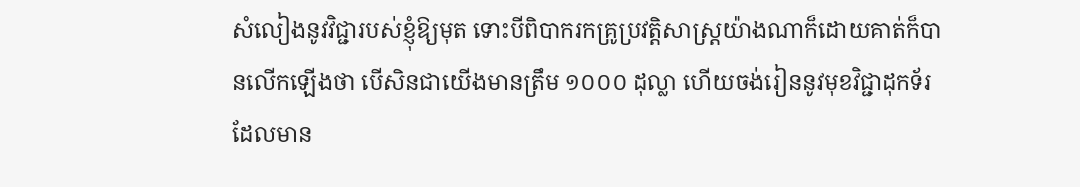សំលៀងនូវវិជ្ជារបស់ខ្ញុំឱ្យមុត ទោះបីពិបាករកគ្រូប្រវត្តិសាស្ត្រយ៉ាងណាក៏ដោយគាត់ក៏បានលើកឡើងថា បើសិនជាយើងមានត្រឹម ១០០០ ដុល្លា ហើយចង់រៀននូវមុខវិជ្ជាដុកទ័រដែលមាន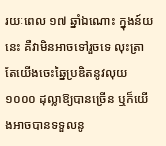រយៈពេល ១៧ ឆ្នាំឯណោះ ក្នុងន៍យនេះ គឺវាមិនអាចទៅរួចទេ លុះត្រាតែយើងចេះឆ្នៃប្រឌិតនូវលុយ ១០០០ ដុល្លាឱ្យបានច្រើន ឬក៏យើងអាចបានទទួលនូ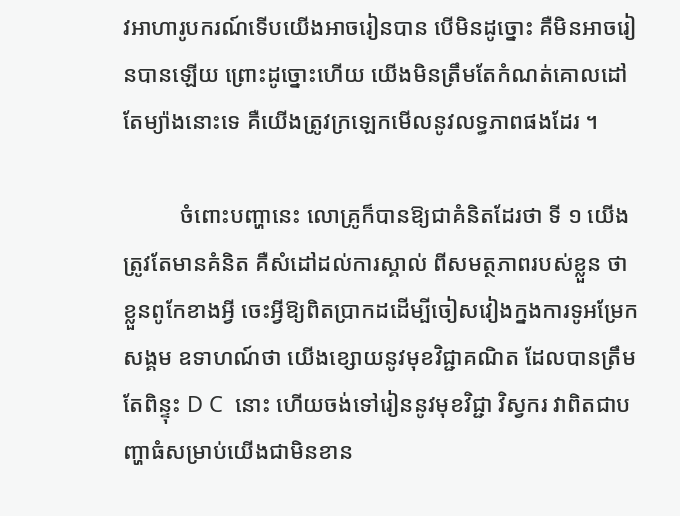វអាហារូបករណ៍ទើបយើងអាចរៀនបាន បើមិនដូច្នោះ គឺមិនអាចរៀនបានឡើយ ព្រោះដូច្នោះហើយ យើងមិនត្រឹមតែកំណត់គោលដៅតែម្យ៉ាងនោះទេ គឺយើងត្រូវក្រឡេកមើលនូវលទ្ធភាពផងដែរ ។

          ចំពោះបញ្ហានេះ លោគ្រូក៏បានឱ្យជាគំនិតដែរថា ទី ១ យើងត្រូវតែមានគំនិត គឺសំដៅដល់ការស្គាល់ ពីសមត្ថភាពរបស់ខ្លួន ថាខ្លួនពូកែខាងអ្វី ចេះអ្វីឱ្យពិតប្រាកដដើម្បីចៀសវៀងក្នងការទូអម្រែកសង្គម ឧទាហណ៍ថា យើងខ្សោយនូវមុខវិជ្ជាគណិត ដែលបានត្រឹមតែពិន្ទុះ D C  នោះ ហើយចង់ទៅរៀននូវមុខវិជ្ជា វិស្វករ វាពិតជាបញ្ហាធំសម្រាប់យើងជាមិនខាន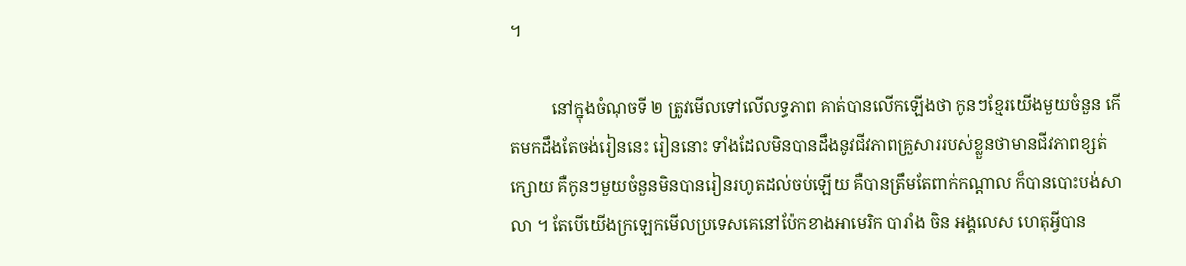។

          នៅក្នុងចំណុចទី ២ ត្រូវមើលទៅលើលទ្ធភាព គាត់បានលើកឡើងថា កូនៗខ្មែរយើងមួយចំនួន កើតមកដឹងតែចង់រៀននេះ រៀននោះ ទាំងដែលមិនបានដឹងនូវជីវភាពគ្រួសាររបស់ខ្លួនថាមានជីវភាពខ្សត់ក្សោយ គឺកូនៗមួយចំនួនមិនបានរៀនរហូតដល់ចប់ឡើយ គឺបានត្រឹមតែពាក់កណ្តាល ក៏បានបោះបង់សាលា ។ តែបើយើងក្រឡេកមើលប្រទេសគេនៅប៉ែកខាងអាមេរិក បារាំង ចិន អង្គលេស ហេតុអ្វីបាន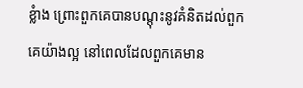ខ្លំាង ព្រោះពួកគេបានបណ្តុះនូវគំនិតដល់ពួកគេយ៉ាងល្អ នៅពេលដែលពួកគេមាន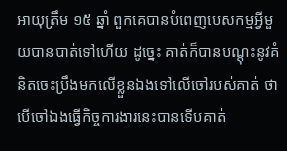អាយុត្រឹម ១៥ ឆ្នាំ ពួកគេបានបំពេញបេសកម្មអ្វីមួយបានបាត់ទៅហើយ ដូច្នេះ គាត់ក៏បានបណ្តុះនូវគំនិតចេះប្រឹងមកលើខ្លួនឯងទៅលើចៅរបស់គាត់ ថាបើចៅឯងធ្វើកិច្ចការងារនេះបានទើបគាត់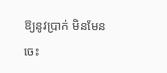ឱ្យនូវប្រាក់ មិនមែនចេះ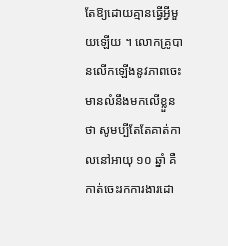តែឱ្យដោយគ្មានធ្វើអ្វីមួយឡើយ ។ លោកគ្រូបានលើកឡើងនូវភាពចេះមានលំនឹងមកលើខ្លួនថា សូមប្បីតែតែគាត់កាលនៅអាយុ ១០ ឆ្នាំ គឺកាត់ចេះរកការងារដោ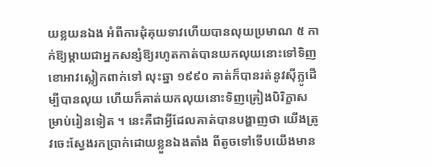យខ្លយនឯង អំពីការដុំគុយទាវហើយបានលុយប្រមាណ ៥ កាក់ឱ្យម្តាយជាអ្នកសន្សំឱ្យរហូតកាត់បានយកលុយនោះទៅទិញខោអាវស្លៀកពាក់ទៅ លុះឆ្នា ១៩៩០ គាត់ក៏បានរត់នូវស៊ីក្លូដើម្បីបានលុយ ហើយក៏គាត់យកលុយនោះទិញគ្រៀងបិរិក្ខាសម្រាប់រៀនទៀត ។ នេះគឺជាអ្វីដែលគាត់បានបង្ហាញថា យើងត្រូវចេះស្វែងរកប្រាក់ដោយខ្លួនឯងតាំង ពីតូចទៅទើបយើងមាន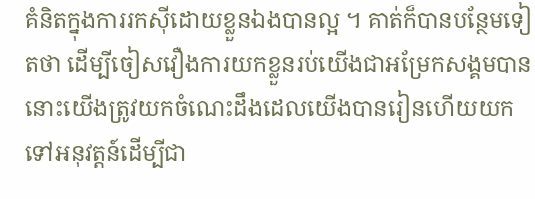គំនិតក្នុងការរកស៊ីដោយខ្លួនឯងបានល្អ ។ គាត់ក៏បានបន្ថែមទៀតថា ដើម្បីចៀសវឿងការយកខ្លួនរប់យើងជាអម្រែកសង្គមបាន នោះយើងត្រូវយកចំណេះដឹងដេលយើងបានរៀនហើយយកទៅអនុវត្តន៍ដើម្បីជា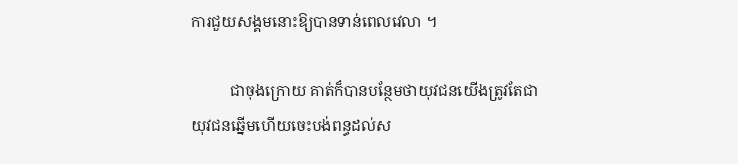ការជួយសង្គមនោះឱ្យបានទាន់ពេលវេលា ។

          ជាចុងក្រោយ គាត់ក៏បានបន្ថែមថាយុវជនយើងត្រូវតែជាយុវជនឆ្នើមហើយចេះបង់ពន្ធដល់ស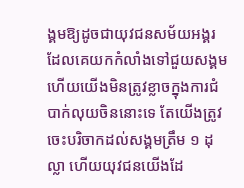ង្គមឱ្យដូចជាយុវជនសម័យអង្គរដែលគេយកកំលាំងទៅជួយសង្គម ហើយយើងមិនត្រូវខ្លាចក្នុងការជំបាក់លុយចិននោះទេ តែយើងត្រូវចេះបរិចាកដល់សង្គមត្រឹម ១ ដុល្លា ហើយយុវជនយើងដែ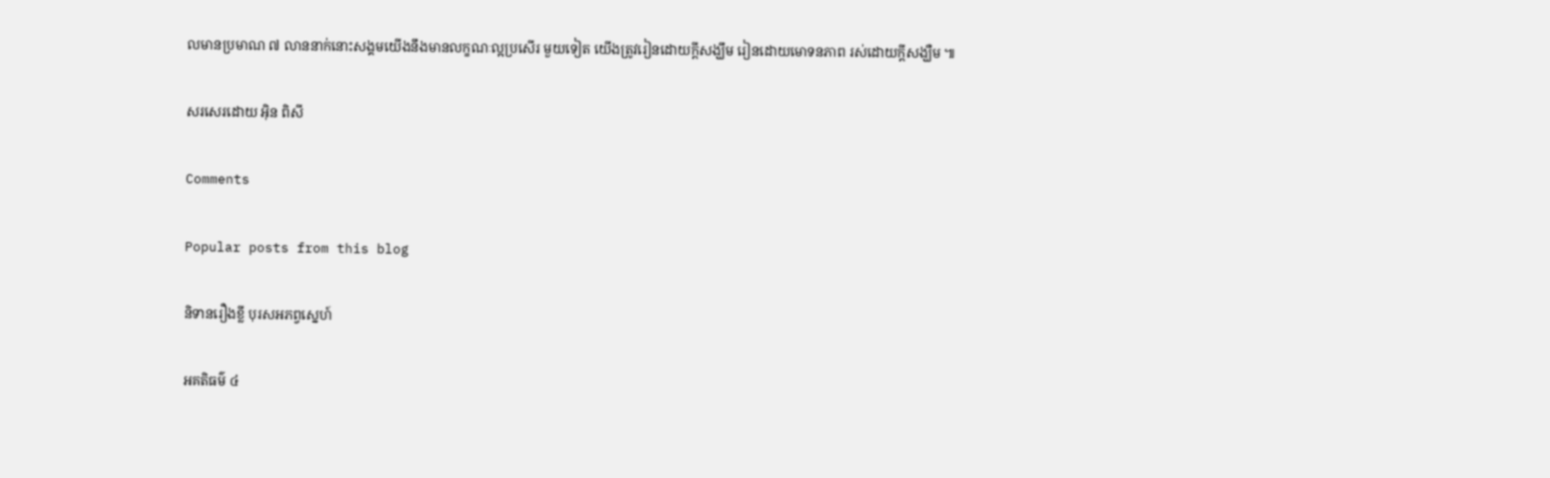លមានប្រមាណ ៧ លាននាក់នោះសង្គមយើងនឹងមានលក្ខណៈល្អប្រសើរ មួយទៀត យើងត្រូវរៀនដោយក្តីសង្ឃឹម រៀនដោយមោទនភាព រស់ដោយក្តីសង្ឃឺម ៕

សរសេរដោយ អ៊ិន ពិសី

Comments

Popular posts from this blog

និទានរឿងខ្លី បុរសអភព្វស្នេហ៍

អគតិធម៌ ៤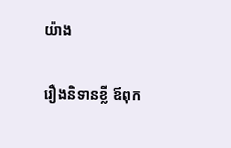យ៉ាង

រឿងនិទានខ្លី ឪពុក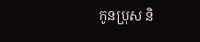កូនប្រុស និ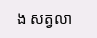ង សត្វលា